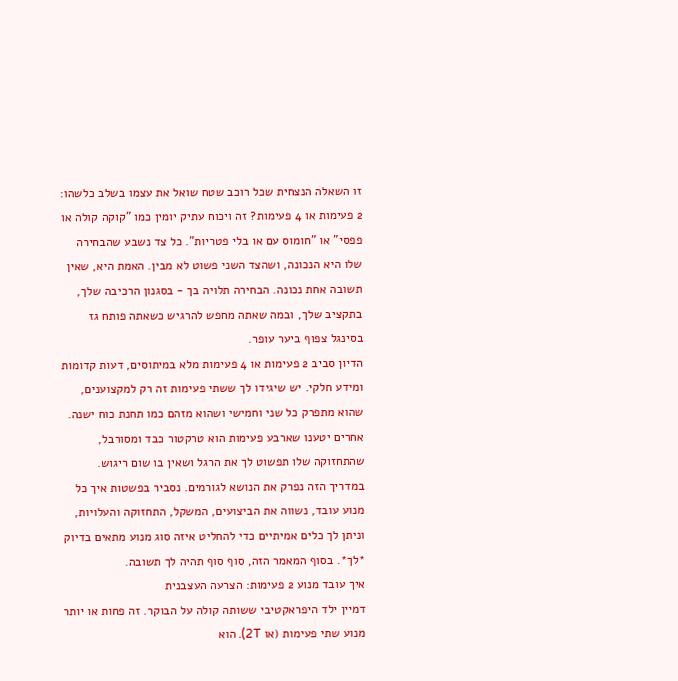זו השאלה הנצחית שכל רוכב שטח שואל את עצמו בשלב כלשהו: 2 פעימות או 4 פעימות? זה ויכוח עתיק יומין כמו "קוקה קולה או פפסי" או "חומוס עם או בלי פטריות". כל צד נשבע שהבחירה שלו היא הנכונה, ושהצד השני פשוט לא מבין. האמת היא, שאין תשובה אחת נכונה. הבחירה תלויה בך - בסגנון הרכיבה שלך, בתקציב שלך, ובמה שאתה מחפש להרגיש כשאתה פותח גז בסינגל צפוף ביער עופר.
הדיון סביב 2 פעימות או 4 פעימות מלא במיתוסים, דעות קדומות ומידע חלקי. יש שיגידו לך ששתי פעימות זה רק למקצוענים, שהוא מתפרק כל שני וחמישי ושהוא מזהם כמו תחנת כוח ישנה. אחרים יטענו שארבע פעימות הוא טרקטור כבד ומסורבל, שהתחזוקה שלו תפשוט לך את הרגל ושאין בו שום ריגוש.
במדריך הזה נפרק את הנושא לגורמים. נסביר בפשטות איך כל מנוע עובד, נשווה את הביצועים, המשקל, התחזוקה והעלויות, וניתן לך כלים אמיתיים כדי להחליט איזה סוג מנוע מתאים בדיוק *לך*. בסוף המאמר הזה, סוף סוף תהיה לך תשובה.
איך עובד מנוע 2 פעימות: הצרעה העצבנית
דמיין ילד היפראקטיבי ששותה קולה על הבוקר. זה פחות או יותר מנוע שתי פעימות (או 2T). הוא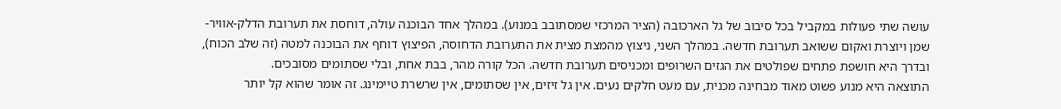עושה שתי פעולות במקביל בכל סיבוב של גל הארכובה (הציר המרכזי שמסתובב במנוע). במהלך אחד הבוכנה עולה, דוחסת את תערובת הדלק-אוויר-שמן ויוצרת ואקום ששואב תערובת חדשה. במהלך השני, ניצוץ מהמצת מצית את התערובת הדחוסה, הפיצוץ דוחף את הבוכנה למטה (זה שלב הכוח), ובדרך היא חושפת פתחים שפולטים את הגזים השרופים ומכניסים תערובת חדשה. הכל קורה מהר, בבת אחת, ובלי שסתומים מסובכים.
התוצאה היא מנוע פשוט מאוד מבחינה מכנית, עם מעט חלקים נעים. אין גל זיזים, אין שסתומים, אין שרשרת טיימינג. זה אומר שהוא קל יותר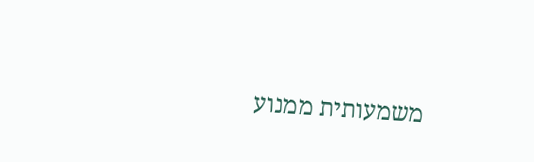משמעותית ממנוע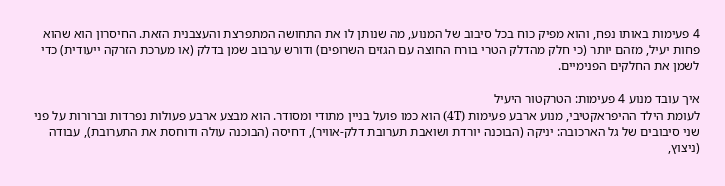4 פעימות באותו נפח, והוא מפיק כוח בכל סיבוב של המנוע, מה שנותן לו את התחושה המתפרצת והעצבנית הזאת. החיסרון הוא שהוא פחות יעיל, מזהם יותר (כי חלק מהדלק הטרי בורח החוצה עם הגזים השרופים) ודורש ערבוב שמן בדלק (או מערכת הזרקה ייעודית) כדי לשמן את החלקים הפנימיים.

איך עובד מנוע 4 פעימות: הטרקטור היעיל
לעומת הילד ההיפראקטיבי, מנוע ארבע פעימות (4T) הוא כמו פועל בניין מתודי ומסודר. הוא מבצע ארבע פעולות נפרדות וברורות על פני שני סיבובים של גל הארכובה: יניקה (הבוכנה יורדת ושואבת תערובת דלק-אוויר), דחיסה (הבוכנה עולה ודוחסת את התערובת), עבודה (ניצוץ,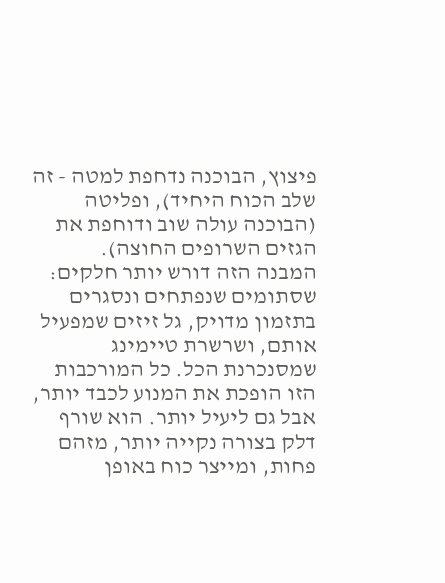פיצוץ, הבוכנה נדחפת למטה - זה שלב הכוח היחיד), ופליטה (הבוכנה עולה שוב ודוחפת את הגזים השרופים החוצה).
המבנה הזה דורש יותר חלקים: שסתומים שנפתחים ונסגרים בתזמון מדויק, גל זיזים שמפעיל אותם, ושרשרת טיימינג שמסנכרנת הכל. כל המורכבות הזו הופכת את המנוע לכבד יותר, אבל גם ליעיל יותר. הוא שורף דלק בצורה נקייה יותר, מזהם פחות, ומייצר כוח באופן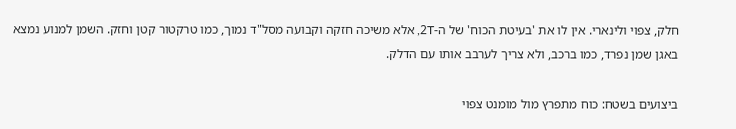חלק, צפוי ולינארי. אין לו את 'בעיטת הכוח' של ה-2T, אלא משיכה חזקה וקבועה מסל"ד נמוך, כמו טרקטור קטן וחזק. השמן למנוע נמצא באגן שמן נפרד, כמו ברכב, ולא צריך לערבב אותו עם הדלק.

ביצועים בשטח: כוח מתפרץ מול מומנט צפוי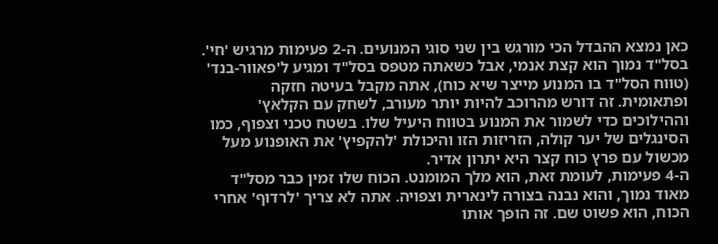כאן נמצא ההבדל הכי מורגש בין שני סוגי המנועים. ה-2 פעימות מרגיש 'חי'. בסל"ד נמוך הוא קצת אנמי, אבל כשאתה מטפס בסל"ד ומגיע ל'פאוור-בנד' (טווח הסל"ד בו המנוע מייצר שיא כוח), אתה מקבל בעיטה חזקה ופתאומית. זה דורש מהרוכב להיות יותר מעורב, לשחק עם הקלאץ' וההילוכים כדי לשמור את המנוע בטווח היעיל שלו. בשטח טכני וצפוף, כמו הסינגלים של יער קולה, הזריזות הזו והיכולת 'להקפיץ' את האופנוע מעל מכשול עם פרץ כוח קצר היא יתרון אדיר.
ה-4 פעימות, לעומת זאת, הוא מלך המומנט. הכוח שלו זמין כבר מסל"ד מאוד נמוך, והוא נבנה בצורה לינארית וצפויה. אתה לא צריך 'לרדוף' אחרי הכוח, הוא פשוט שם. זה הופך אותו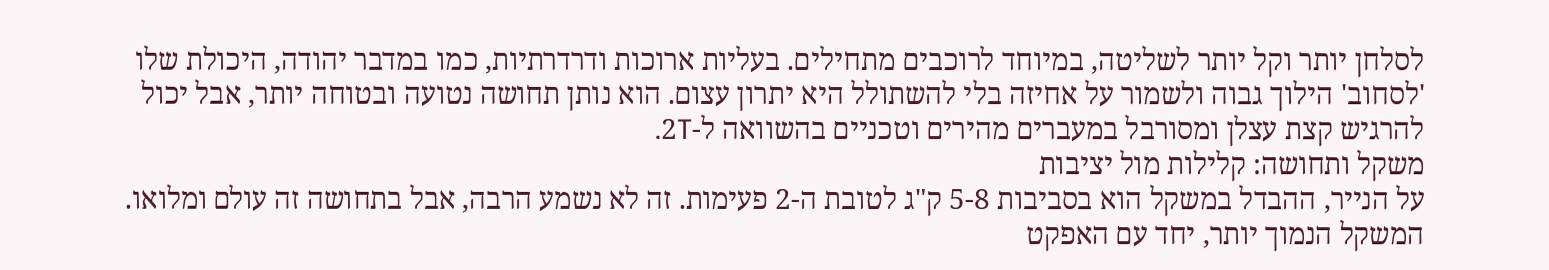לסלחן יותר וקל יותר לשליטה, במיוחד לרוכבים מתחילים. בעליות ארוכות ודרדרתיות, כמו במדבר יהודה, היכולת שלו 'לסחוב' הילוך גבוה ולשמור על אחיזה בלי להשתולל היא יתרון עצום. הוא נותן תחושה נטועה ובטוחה יותר, אבל יכול להרגיש קצת עצלן ומסורבל במעברים מהירים וטכניים בהשוואה ל-2T.
משקל ותחושה: קלילות מול יציבות
על הנייר, ההבדל במשקל הוא בסביבות 5-8 ק"ג לטובת ה-2 פעימות. זה לא נשמע הרבה, אבל בתחושה זה עולם ומלואו. המשקל הנמוך יותר, יחד עם האפקט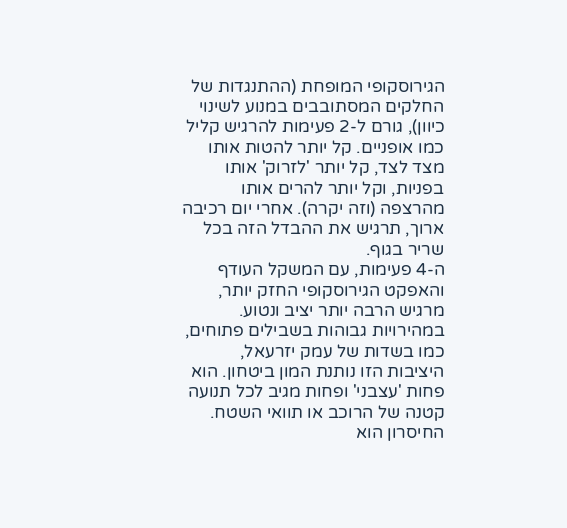הגירוסקופי המופחת (ההתנגדות של החלקים המסתובבים במנוע לשינוי כיוון), גורם ל-2 פעימות להרגיש קליל כמו אופניים. קל יותר להטות אותו מצד לצד, קל יותר 'לזרוק' אותו בפניות, וקל יותר להרים אותו מהרצפה (וזה יקרה). אחרי יום רכיבה ארוך, תרגיש את ההבדל הזה בכל שריר בגוף.
ה-4 פעימות, עם המשקל העודף והאפקט הגירוסקופי החזק יותר, מרגיש הרבה יותר יציב ונטוע. במהירויות גבוהות בשבילים פתוחים, כמו בשדות של עמק יזרעאל, היציבות הזו נותנת המון ביטחון. הוא פחות 'עצבני' ופחות מגיב לכל תנועה קטנה של הרוכב או תוואי השטח. החיסרון הוא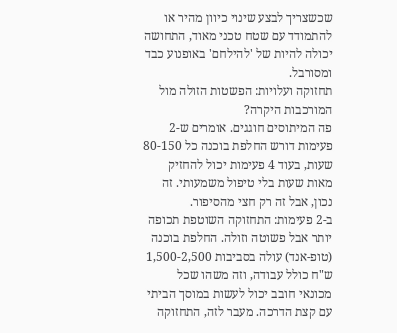שכשצריך לבצע שינוי כיוון מהיר או להתמודד עם שטח טכני מאוד, התחושה יכולה להיות של 'להילחם' באופנוע כבד ומסורבל.
תחזוקה ועלויות: הפשטות הזולה מול המורכבות היקרה?
פה המיתוסים חוגגים. אומרים ש-2 פעימות דורש החלפת בוכנה כל 80-150 שעות, בעוד 4 פעימות יכול להחזיק מאות שעות בלי טיפול משמעותי. זה נכון, אבל זה רק חצי מהסיפור.
ב-2 פעימות: התחזוקה השוטפת תכופה יותר אבל פשוטה וזולה. החלפת בוכנה (טופ-אנד) עולה בסביבות 1,500-2,500 ש"ח כולל עבודה, וזה משהו שכל מכונאי חובב יכול לעשות במוסך הביתי עם קצת הדרכה. מעבר לזה, התחזוקה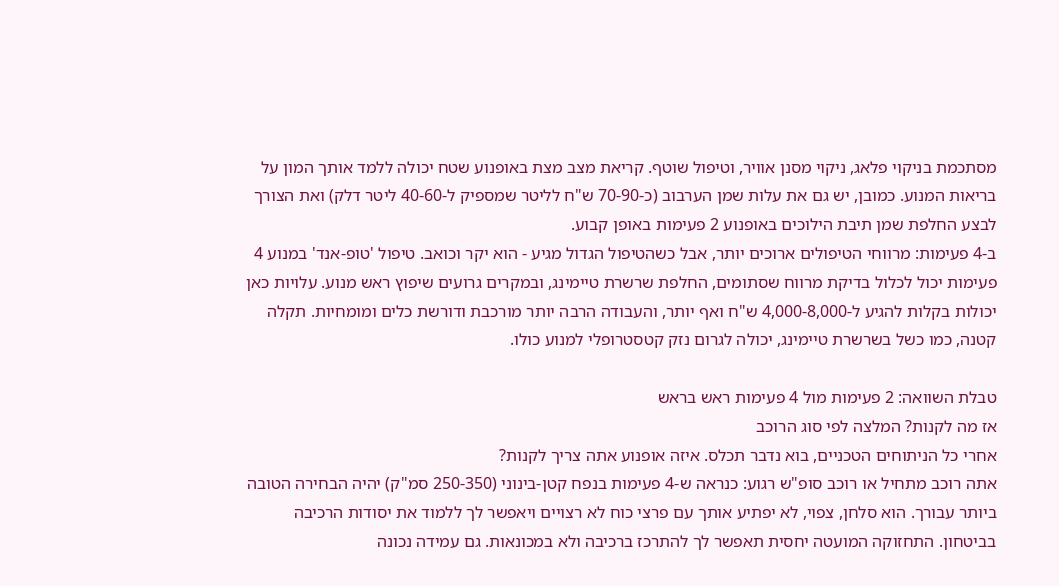מסתכמת בניקוי פלאג, ניקוי מסנן אוויר, וטיפול שוטף. קריאת מצב מצת באופנוע שטח יכולה ללמד אותך המון על בריאות המנוע. כמובן, יש גם את עלות שמן הערבוב (כ-70-90 ש"ח לליטר שמספיק ל-40-60 ליטר דלק) ואת הצורך לבצע החלפת שמן תיבת הילוכים באופנוע 2 פעימות באופן קבוע.
ב-4 פעימות: מרווחי הטיפולים ארוכים יותר, אבל כשהטיפול הגדול מגיע - הוא יקר וכואב. טיפול 'טופ-אנד' במנוע 4 פעימות יכול לכלול בדיקת מרווח שסתומים, החלפת שרשרת טיימינג, ובמקרים גרועים שיפוץ ראש מנוע. עלויות כאן יכולות בקלות להגיע ל-4,000-8,000 ש"ח ואף יותר, והעבודה הרבה יותר מורכבת ודורשת כלים ומומחיות. תקלה קטנה, כמו כשל בשרשרת טיימינג, יכולה לגרום נזק קטסטרופלי למנוע כולו.

טבלת השוואה: 2 פעימות מול 4 פעימות ראש בראש
אז מה לקנות? המלצה לפי סוג הרוכב
אחרי כל הניתוחים הטכניים, בוא נדבר תכלס. איזה אופנוע אתה צריך לקנות?
אתה רוכב מתחיל או רוכב סופ"ש רגוע: כנראה ש-4 פעימות בנפח קטן-בינוני (250-350 סמ"ק) יהיה הבחירה הטובה ביותר עבורך. הוא סלחן, צפוי, לא יפתיע אותך עם פרצי כוח לא רצויים ויאפשר לך ללמוד את יסודות הרכיבה בביטחון. התחזוקה המועטה יחסית תאפשר לך להתרכז ברכיבה ולא במכונאות. גם עמידה נכונה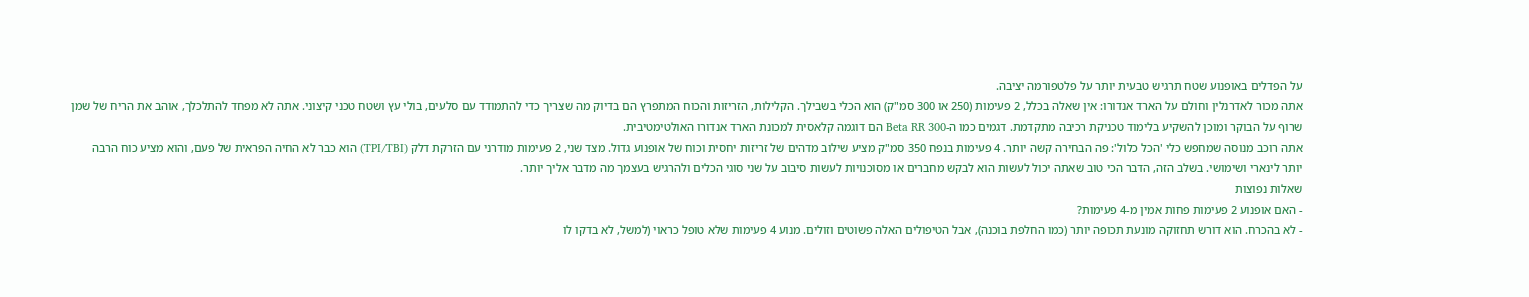על הפדלים באופנוע שטח תרגיש טבעית יותר על פלטפורמה יציבה.
אתה מכור לאדרנלין וחולם על הארד אנדורו: אין שאלה בכלל, 2 פעימות (250 או 300 סמ"ק) הוא הכלי בשבילך. הקלילות, הזריזות והכוח המתפרץ הם בדיוק מה שצריך כדי להתמודד עם סלעים, בולי עץ ושטח טכני קיצוני. אתה לא מפחד להתלכלך, אוהב את הריח של שמן שרוף על הבוקר ומוכן להשקיע בלימוד טכניקת רכיבה מתקדמת. דגמים כמו ה-Beta RR 300 הם דוגמה קלאסית למכונת הארד אנדורו האולטימטיבית.
אתה רוכב מנוסה שמחפש כלי 'הכל כלול': פה הבחירה קשה יותר. 4 פעימות בנפח 350 סמ"ק מציע שילוב מדהים של זריזות יחסית וכוח של אופנוע גדול. מצד שני, 2 פעימות מודרני עם הזרקת דלק (TPI/TBI) הוא כבר לא החיה הפראית של פעם, והוא מציע כוח הרבה יותר לינארי ושימושי. בשלב הזה, הדבר הכי טוב שאתה יכול לעשות הוא לבקש מחברים או מסוכנויות לעשות סיבוב על שני סוגי הכלים ולהרגיש בעצמך מה מדבר אליך יותר.
שאלות נפוצות
- האם אופנוע 2 פעימות פחות אמין מ-4 פעימות?
- לא בהכרח. הוא דורש תחזוקה מונעת תכופה יותר (כמו החלפת בוכנה), אבל הטיפולים האלה פשוטים וזולים. מנוע 4 פעימות שלא טופל כראוי (למשל, לא בדקו לו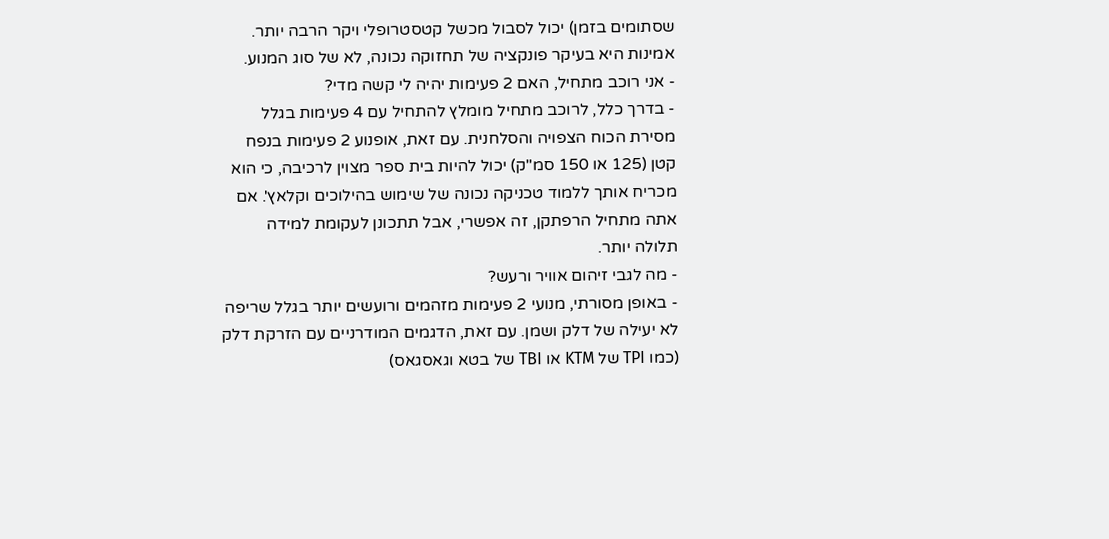שסתומים בזמן) יכול לסבול מכשל קטסטרופלי ויקר הרבה יותר. אמינות היא בעיקר פונקציה של תחזוקה נכונה, לא של סוג המנוע.
- אני רוכב מתחיל, האם 2 פעימות יהיה לי קשה מדי?
- בדרך כלל, לרוכב מתחיל מומלץ להתחיל עם 4 פעימות בגלל מסירת הכוח הצפויה והסלחנית. עם זאת, אופנוע 2 פעימות בנפח קטן (125 או 150 סמ"ק) יכול להיות בית ספר מצוין לרכיבה, כי הוא מכריח אותך ללמוד טכניקה נכונה של שימוש בהילוכים וקלאץ'. אם אתה מתחיל הרפתקן, זה אפשרי, אבל תתכונן לעקומת למידה תלולה יותר.
- מה לגבי זיהום אוויר ורעש?
- באופן מסורתי, מנועי 2 פעימות מזהמים ורועשים יותר בגלל שריפה לא יעילה של דלק ושמן. עם זאת, הדגמים המודרניים עם הזרקת דלק (כמו TPI של KTM או TBI של בטא וגאסגאס)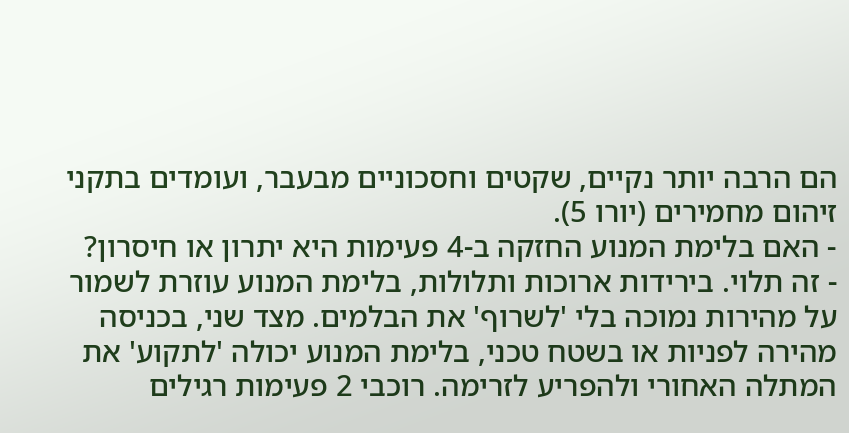הם הרבה יותר נקיים, שקטים וחסכוניים מבעבר, ועומדים בתקני זיהום מחמירים (יורו 5).
- האם בלימת המנוע החזקה ב-4 פעימות היא יתרון או חיסרון?
- זה תלוי. בירידות ארוכות ותלולות, בלימת המנוע עוזרת לשמור על מהירות נמוכה בלי 'לשרוף' את הבלמים. מצד שני, בכניסה מהירה לפניות או בשטח טכני, בלימת המנוע יכולה 'לתקוע' את המתלה האחורי ולהפריע לזרימה. רוכבי 2 פעימות רגילים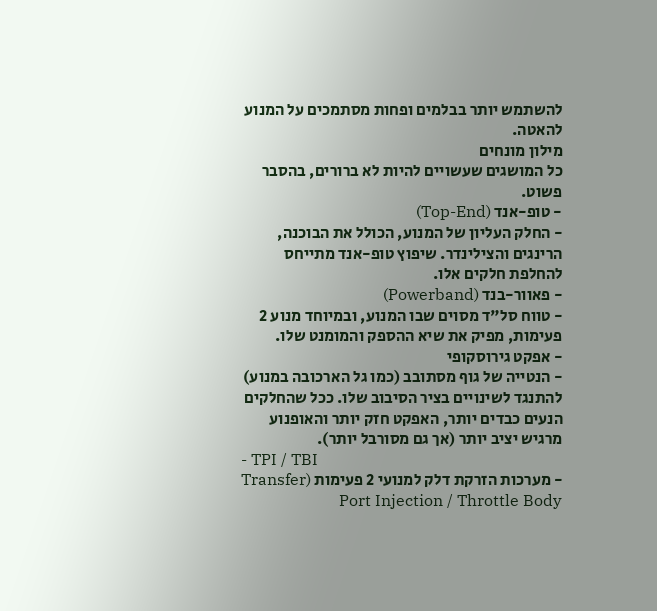להשתמש יותר בבלמים ופחות מסתמכים על המנוע להאטה.
מילון מונחים
כל המושגים שעשויים להיות לא ברורים, בהסבר פשוט.
- טופ-אנד (Top-End)
- החלק העליון של המנוע, הכולל את הבוכנה, הרינגים והצילינדר. שיפוץ טופ-אנד מתייחס להחלפת חלקים אלו.
- פאוור-בנד (Powerband)
- טווח סל"ד מסוים שבו המנוע, ובמיוחד מנוע 2 פעימות, מפיק את שיא ההספק והמומנט שלו.
- אפקט גירוסקופי
- הנטייה של גוף מסתובב (כמו גל הארכובה במנוע) להתנגד לשינויים בציר הסיבוב שלו. ככל שהחלקים הנעים כבדים יותר, האפקט חזק יותר והאופנוע מרגיש יציב יותר (אך גם מסורבל יותר).
- TPI / TBI
- מערכות הזרקת דלק למנועי 2 פעימות (Transfer Port Injection / Throttle Body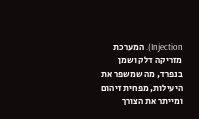Injection). המערכת מזריקה דלק ושמן בנפרד, מה שמשפר את היעילות, מפחית זיהום ומייתר את הצורך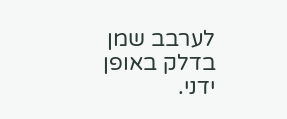לערבב שמן בדלק באופן ידני.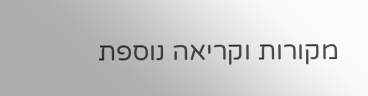מקורות וקריאה נוספת